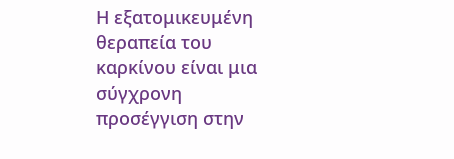Η εξατομικευμένη θεραπεία του καρκίνου είναι μια σύγχρονη προσέγγιση στην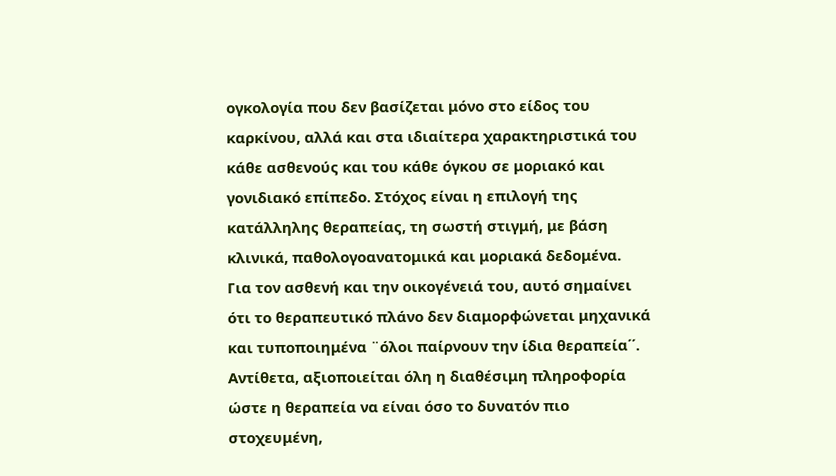ογκολογία που δεν βασίζεται μόνο στο είδος του καρκίνου, αλλά και στα ιδιαίτερα χαρακτηριστικά του κάθε ασθενούς και του κάθε όγκου σε μοριακό και γονιδιακό επίπεδο. Στόχος είναι η επιλογή της κατάλληλης θεραπείας, τη σωστή στιγμή, με βάση κλινικά, παθολογοανατομικά και μοριακά δεδομένα.
Για τον ασθενή και την οικογένειά του, αυτό σημαίνει ότι το θεραπευτικό πλάνο δεν διαμορφώνεται μηχανικά και τυποποιημένα ¨όλοι παίρνουν την ίδια θεραπεία΄΄. Αντίθετα, αξιοποιείται όλη η διαθέσιμη πληροφορία ώστε η θεραπεία να είναι όσο το δυνατόν πιο στοχευμένη,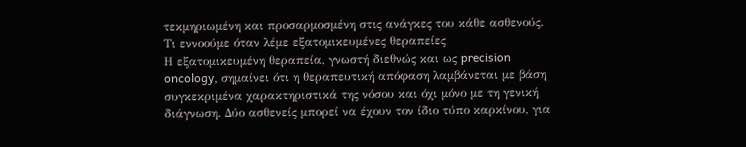τεκμηριωμένη και προσαρμοσμένη στις ανάγκες του κάθε ασθενούς.
Τι εννοούμε όταν λέμε εξατομικευμένες θεραπείες
Η εξατομικευμένη θεραπεία, γνωστή διεθνώς και ως precision oncology, σημαίνει ότι η θεραπευτική απόφαση λαμβάνεται με βάση συγκεκριμένα χαρακτηριστικά της νόσου και όχι μόνο με τη γενική διάγνωση. Δύο ασθενείς μπορεί να έχουν τον ίδιο τύπο καρκίνου, για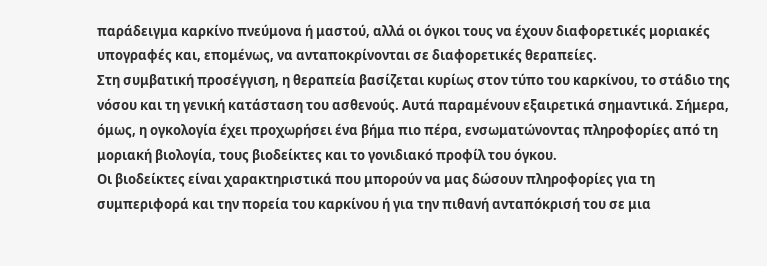παράδειγμα καρκίνο πνεύμονα ή μαστού, αλλά οι όγκοι τους να έχουν διαφορετικές μοριακές υπογραφές και, επομένως, να ανταποκρίνονται σε διαφορετικές θεραπείες.
Στη συμβατική προσέγγιση, η θεραπεία βασίζεται κυρίως στον τύπο του καρκίνου, το στάδιο της νόσου και τη γενική κατάσταση του ασθενούς. Αυτά παραμένουν εξαιρετικά σημαντικά. Σήμερα, όμως, η ογκολογία έχει προχωρήσει ένα βήμα πιο πέρα, ενσωματώνοντας πληροφορίες από τη μοριακή βιολογία, τους βιοδείκτες και το γονιδιακό προφίλ του όγκου.
Οι βιοδείκτες είναι χαρακτηριστικά που μπορούν να μας δώσουν πληροφορίες για τη συμπεριφορά και την πορεία του καρκίνου ή για την πιθανή ανταπόκρισή του σε μια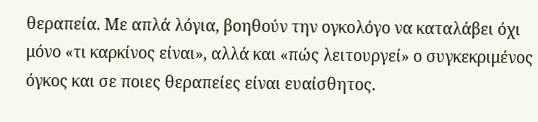θεραπεία. Με απλά λόγια, βοηθούν την ογκολόγο να καταλάβει όχι μόνο «τι καρκίνος είναι», αλλά και «πώς λειτουργεί» ο συγκεκριμένος όγκος και σε ποιες θεραπείες είναι ευαίσθητος.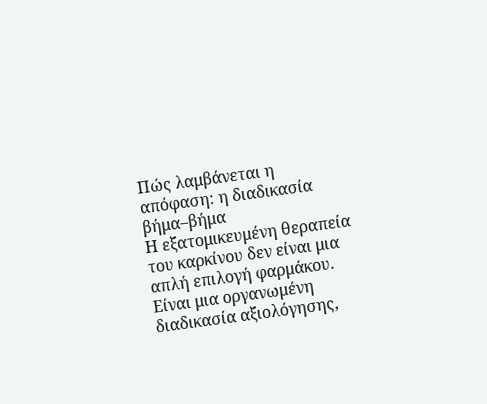Πώς λαμβάνεται η απόφαση: η διαδικασία βήμα–βήμα
Η εξατομικευμένη θεραπεία του καρκίνου δεν είναι μια απλή επιλογή φαρμάκου. Είναι μια οργανωμένη διαδικασία αξιολόγησης,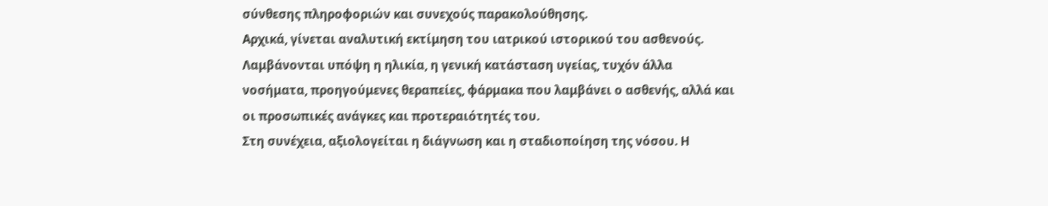σύνθεσης πληροφοριών και συνεχούς παρακολούθησης.
Αρχικά, γίνεται αναλυτική εκτίμηση του ιατρικού ιστορικού του ασθενούς. Λαμβάνονται υπόψη η ηλικία, η γενική κατάσταση υγείας, τυχόν άλλα νοσήματα, προηγούμενες θεραπείες, φάρμακα που λαμβάνει ο ασθενής, αλλά και οι προσωπικές ανάγκες και προτεραιότητές του.
Στη συνέχεια, αξιολογείται η διάγνωση και η σταδιοποίηση της νόσου. Η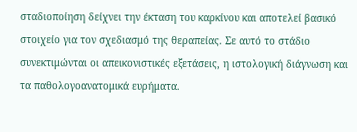σταδιοποίηση δείχνει την έκταση του καρκίνου και αποτελεί βασικό στοιχείο για τον σχεδιασμό της θεραπείας. Σε αυτό το στάδιο συνεκτιμώνται οι απεικονιστικές εξετάσεις, η ιστολογική διάγνωση και τα παθολογοανατομικά ευρήματα.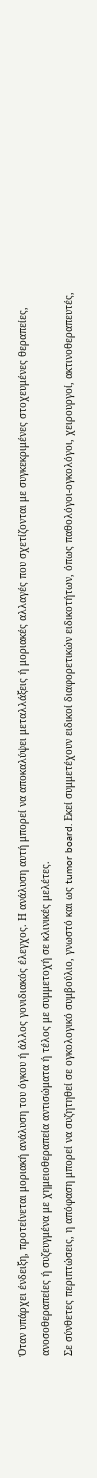Όταν υπάρχει ένδειξη, προτείνεται μοριακή ανάλυση του όγκου ή άλλος γονιδιακός έλεγχος. Η ανάλυση αυτή μπορεί να αποκαλύψει μεταλλάξεις ή μοριακές αλλαγές που σχετίζονται με συγκεκριμένες στοχευμένες θεραπείες, ανοσοθεραπείες ή συζευγμένα με χημειοθεραπεία αντισώματα ή τέλος με συμμετοχή σε κλινικές μελέτες.
Σε σύνθετες περιπτώσεις, η απόφαση μπορεί να συζητηθεί σε ογκολογικό συμβούλιο, γνωστό και ως tumor board. Εκεί συμμετέχουν ειδικοί διαφορετικών ειδικοτήτων, όπως παθολόγοι-ογκολόγοι, χειρουργοί, ακτινοθεραπευτές,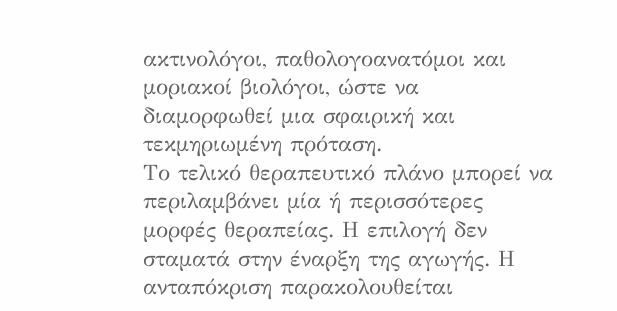ακτινολόγοι, παθολογοανατόμοι και μοριακοί βιολόγοι, ώστε να διαμορφωθεί μια σφαιρική και τεκμηριωμένη πρόταση.
Το τελικό θεραπευτικό πλάνο μπορεί να περιλαμβάνει μία ή περισσότερες μορφές θεραπείας. Η επιλογή δεν σταματά στην έναρξη της αγωγής. Η ανταπόκριση παρακολουθείται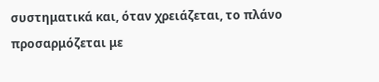συστηματικά και, όταν χρειάζεται, το πλάνο προσαρμόζεται με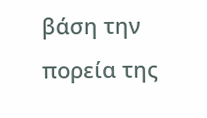βάση την πορεία της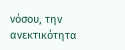νόσου, την ανεκτικότητα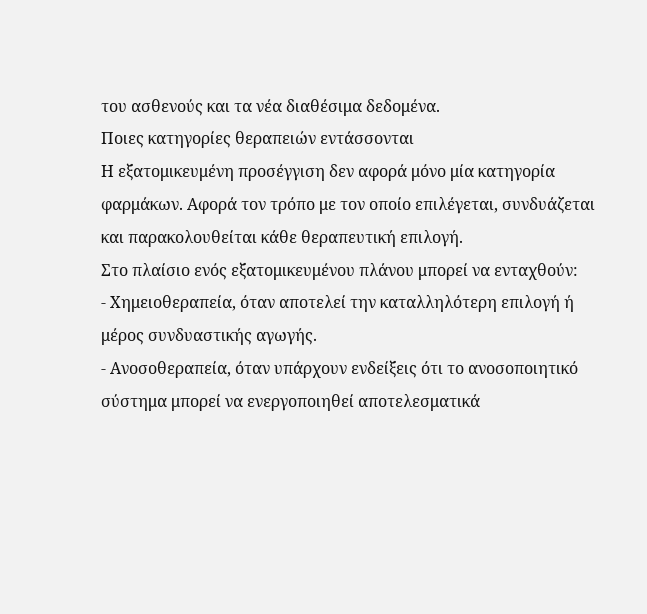του ασθενούς και τα νέα διαθέσιμα δεδομένα.
Ποιες κατηγορίες θεραπειών εντάσσονται
Η εξατομικευμένη προσέγγιση δεν αφορά μόνο μία κατηγορία φαρμάκων. Αφορά τον τρόπο με τον οποίο επιλέγεται, συνδυάζεται και παρακολουθείται κάθε θεραπευτική επιλογή.
Στο πλαίσιο ενός εξατομικευμένου πλάνου μπορεί να ενταχθούν:
- Χημειοθεραπεία, όταν αποτελεί την καταλληλότερη επιλογή ή μέρος συνδυαστικής αγωγής.
- Ανοσοθεραπεία, όταν υπάρχουν ενδείξεις ότι το ανοσοποιητικό σύστημα μπορεί να ενεργοποιηθεί αποτελεσματικά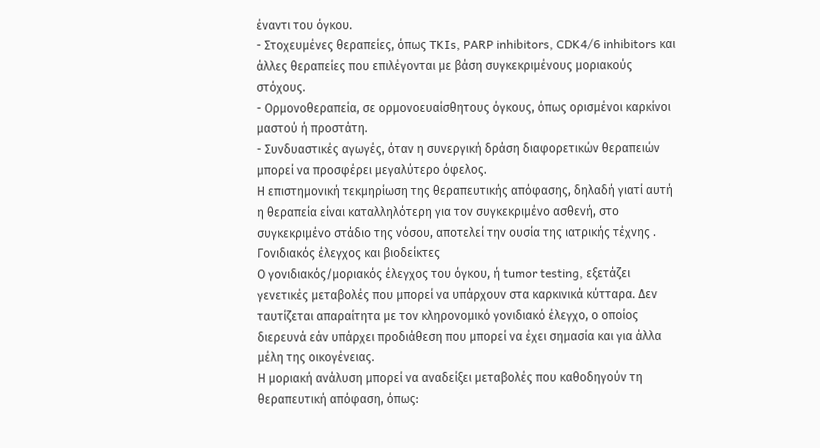έναντι του όγκου.
- Στοχευμένες θεραπείες, όπως TKIs, PARP inhibitors, CDK4/6 inhibitors και άλλες θεραπείες που επιλέγονται με βάση συγκεκριμένους μοριακούς στόχους.
- Ορμονοθεραπεία, σε ορμονοευαίσθητους όγκους, όπως ορισμένοι καρκίνοι μαστού ή προστάτη.
- Συνδυαστικές αγωγές, όταν η συνεργική δράση διαφορετικών θεραπειών μπορεί να προσφέρει μεγαλύτερο όφελος.
Η επιστημονική τεκμηρίωση της θεραπευτικής απόφασης, δηλαδή γιατί αυτή η θεραπεία είναι καταλληλότερη για τον συγκεκριμένο ασθενή, στο συγκεκριμένο στάδιο της νόσου, αποτελεί την ουσία της ιατρικής τέχνης .
Γονιδιακός έλεγχος και βιοδείκτες
Ο γονιδιακός/μοριακός έλεγχος του όγκου, ή tumor testing, εξετάζει γενετικές μεταβολές που μπορεί να υπάρχουν στα καρκινικά κύτταρα. Δεν ταυτίζεται απαραίτητα με τον κληρονομικό γονιδιακό έλεγχο, ο οποίος διερευνά εάν υπάρχει προδιάθεση που μπορεί να έχει σημασία και για άλλα μέλη της οικογένειας.
Η μοριακή ανάλυση μπορεί να αναδείξει μεταβολές που καθοδηγούν τη θεραπευτική απόφαση, όπως: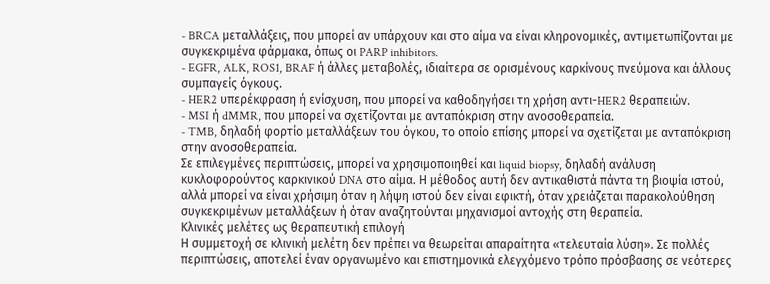- BRCA μεταλλάξεις, που μπορεί αν υπάρχουν και στο αίμα να είναι κληρονομικές, αντιμετωπίζονται με συγκεκριμένα φάρμακα, όπως οι PARP inhibitors.
- EGFR, ALK, ROS1, BRAF ή άλλες μεταβολές, ιδιαίτερα σε ορισμένους καρκίνους πνεύμονα και άλλους συμπαγείς όγκους.
- HER2 υπερέκφραση ή ενίσχυση, που μπορεί να καθοδηγήσει τη χρήση αντι-HER2 θεραπειών.
- MSI ή dMMR, που μπορεί να σχετίζονται με ανταπόκριση στην ανοσοθεραπεία.
- TMB, δηλαδή φορτίο μεταλλάξεων του όγκου, το οποίο επίσης μπορεί να σχετίζεται με ανταπόκριση στην ανοσοθεραπεία.
Σε επιλεγμένες περιπτώσεις, μπορεί να χρησιμοποιηθεί και liquid biopsy, δηλαδή ανάλυση κυκλοφορούντος καρκινικού DNA στο αίμα. Η μέθοδος αυτή δεν αντικαθιστά πάντα τη βιοψία ιστού, αλλά μπορεί να είναι χρήσιμη όταν η λήψη ιστού δεν είναι εφικτή, όταν χρειάζεται παρακολούθηση συγκεκριμένων μεταλλάξεων ή όταν αναζητούνται μηχανισμοί αντοχής στη θεραπεία.
Κλινικές μελέτες ως θεραπευτική επιλογή
Η συμμετοχή σε κλινική μελέτη δεν πρέπει να θεωρείται απαραίτητα «τελευταία λύση». Σε πολλές περιπτώσεις, αποτελεί έναν οργανωμένο και επιστημονικά ελεγχόμενο τρόπο πρόσβασης σε νεότερες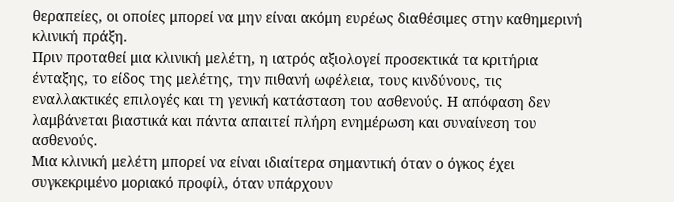θεραπείες, οι οποίες μπορεί να μην είναι ακόμη ευρέως διαθέσιμες στην καθημερινή κλινική πράξη.
Πριν προταθεί μια κλινική μελέτη, η ιατρός αξιολογεί προσεκτικά τα κριτήρια ένταξης, το είδος της μελέτης, την πιθανή ωφέλεια, τους κινδύνους, τις εναλλακτικές επιλογές και τη γενική κατάσταση του ασθενούς. Η απόφαση δεν λαμβάνεται βιαστικά και πάντα απαιτεί πλήρη ενημέρωση και συναίνεση του ασθενούς.
Μια κλινική μελέτη μπορεί να είναι ιδιαίτερα σημαντική όταν ο όγκος έχει συγκεκριμένο μοριακό προφίλ, όταν υπάρχουν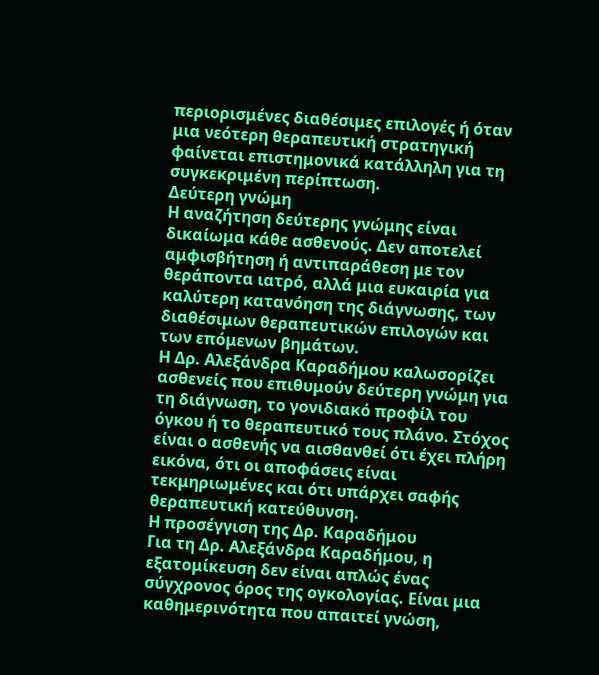περιορισμένες διαθέσιμες επιλογές ή όταν μια νεότερη θεραπευτική στρατηγική φαίνεται επιστημονικά κατάλληλη για τη συγκεκριμένη περίπτωση.
Δεύτερη γνώμη
Η αναζήτηση δεύτερης γνώμης είναι δικαίωμα κάθε ασθενούς. Δεν αποτελεί αμφισβήτηση ή αντιπαράθεση με τον θεράποντα ιατρό, αλλά μια ευκαιρία για καλύτερη κατανόηση της διάγνωσης, των διαθέσιμων θεραπευτικών επιλογών και των επόμενων βημάτων.
Η Δρ. Αλεξάνδρα Καραδήμου καλωσορίζει ασθενείς που επιθυμούν δεύτερη γνώμη για τη διάγνωση, το γονιδιακό προφίλ του όγκου ή το θεραπευτικό τους πλάνο. Στόχος είναι ο ασθενής να αισθανθεί ότι έχει πλήρη εικόνα, ότι οι αποφάσεις είναι τεκμηριωμένες και ότι υπάρχει σαφής θεραπευτική κατεύθυνση.
Η προσέγγιση της Δρ. Καραδήμου
Για τη Δρ. Αλεξάνδρα Καραδήμου, η εξατομίκευση δεν είναι απλώς ένας σύγχρονος όρος της ογκολογίας. Είναι μια καθημερινότητα που απαιτεί γνώση,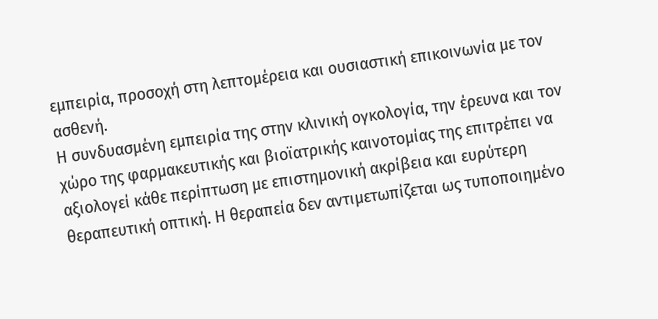εμπειρία, προσοχή στη λεπτομέρεια και ουσιαστική επικοινωνία με τον ασθενή.
Η συνδυασμένη εμπειρία της στην κλινική ογκολογία, την έρευνα και τον χώρο της φαρμακευτικής και βιοϊατρικής καινοτομίας της επιτρέπει να αξιολογεί κάθε περίπτωση με επιστημονική ακρίβεια και ευρύτερη θεραπευτική οπτική. Η θεραπεία δεν αντιμετωπίζεται ως τυποποιημένο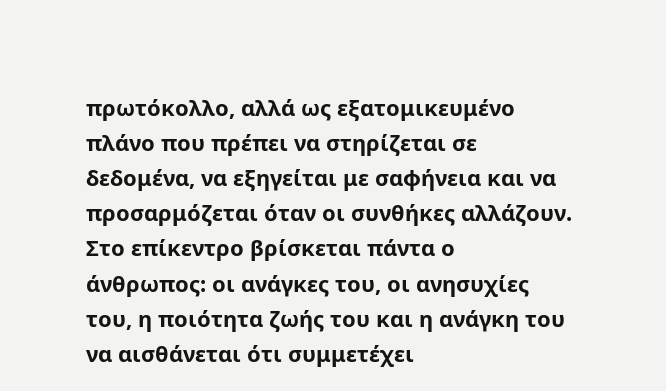πρωτόκολλο, αλλά ως εξατομικευμένο πλάνο που πρέπει να στηρίζεται σε δεδομένα, να εξηγείται με σαφήνεια και να προσαρμόζεται όταν οι συνθήκες αλλάζουν.
Στο επίκεντρο βρίσκεται πάντα ο άνθρωπος: οι ανάγκες του, οι ανησυχίες του, η ποιότητα ζωής του και η ανάγκη του να αισθάνεται ότι συμμετέχει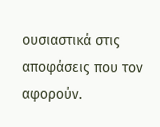ουσιαστικά στις αποφάσεις που τον αφορούν.